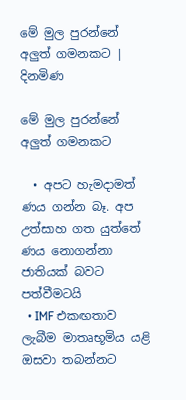මේ මුල පුරන්නේ අලුත් ගමනකට | දිනමිණ

මේ මුල පුරන්නේ අලුත් ගමනකට

  • අපට හැමදාමත් ණය ගන්න බෑ. අප උත්සාහ ගත යුත්තේ ණය නොගන්නා ජාතියක් බවට පත්වීමටයි
  • IMF එකඟතාව ලැබීම මාතෘභූමිය යළි ඔසවා තබන්නට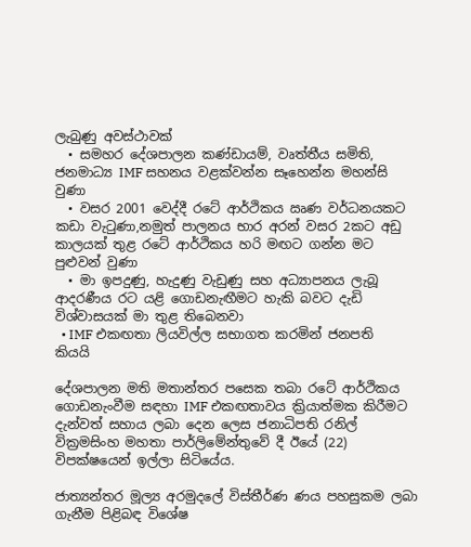ලැබුණු අවස්ථාවක්
  • සමහර දේශපාලන කණ්ඩායම්, වෘත්තීය සමිති, ජනමාධ්‍ය IMF සහනය වළක්වන්න සෑහෙන්න මහන්සි වුණා
  • වසර 2001 වෙද්දී රටේ ආර්ථිකය ඍණ වර්ධනයකට කඩා වැටුණා,නමුත් පාලනය භාර අරන් වසර 2කට අඩු කාලයක් තුළ රටේ ආර්ථිකය හරි මඟට ගන්න මට පුළුවන් වුණා
  • මා ඉපදුණු, හැදුණු වැඩුණු සහ අධ්‍යාපනය ලැබූ ආදරණීය රට යළි ගොඩනැඟීමට හැකි බවට දැඩි විශ්වාසයක් මා තුළ තිබෙනවා
  • IMF එකඟතා ලියවිල්ල සභාගත කරමින් ජනපති කියයි

දේශපාලන මති මතාන්තර පසෙක තබා රටේ ආර්ථිකය ගොඩනැංවීම සඳහා IMF එකඟතාවය ක්‍රියාත්මක කිරීමට දැන්වත් සහාය ලබා දෙන ලෙස ජනාධිපති රනිල් වික්‍රමසිංහ මහතා පාර්ලිමේන්තුවේ දී ඊයේ (22) විපක්ෂයෙන් ඉල්ලා සිටියේය.

ජාත්‍යන්තර මූල්‍ය අරමුදලේ විස්තීර්ණ ණය පහසුකම ලබා ගැනීම පිළිබඳ විශේෂ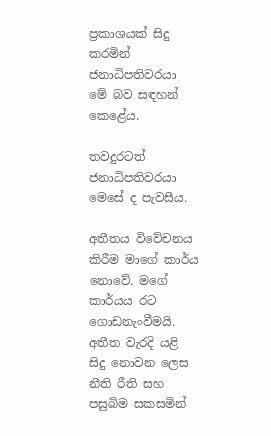ප්‍රකාශයක් සිදු කරමින් ජනාධිපතිවරයා මේ බව සඳහන් කෙළේය.

තවදුරටත් ජනාධිපතිවරයා මෙසේ ද පැවසීය.

අතීතය විවේචනය කිරීම මාගේ කාර්ය නොවේ. මගේ කාර්යය රට ගොඩනැංවීමයි. අතීත වැරදි යළි සිදු නොවන ලෙස නීති රීති සහ පසුබිම සකසමින්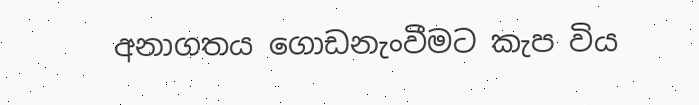අනාගතය ගොඩනැංවීමට කැප විය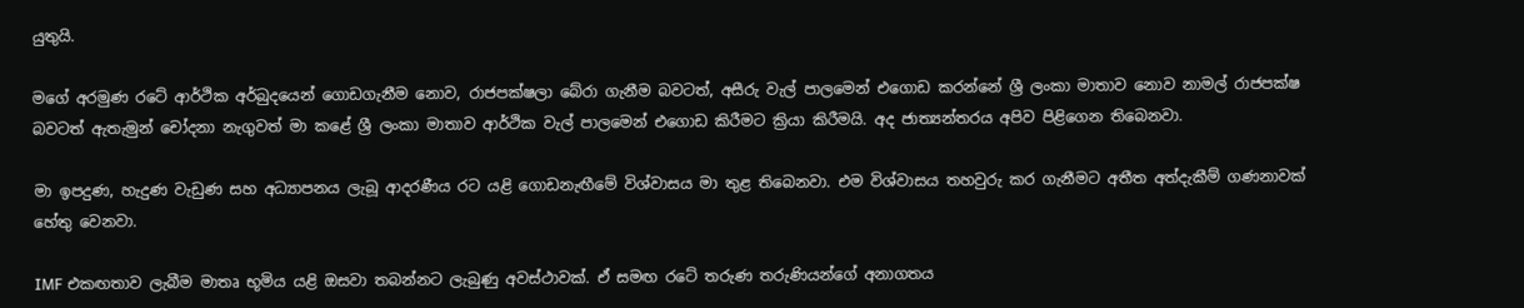යුතුයි.

මගේ අරමුණ රටේ ආර්ථික අර්බුදයෙන් ගොඩගැනීම නොව, රාජපක්ෂලා බේරා ගැනීම බවටත්, අසීරු වැල් පාලමෙන් එගොඩ කරන්නේ ශ්‍රී ලංකා මාතාව නොව නාමල් රාජපක්ෂ බවටත් ඇතැමුන් චෝදනා නැගුවත් මා කළේ ශ්‍රී ලංකා මාතාව ආර්ථික වැල් පාලමෙන් එගොඩ කිරීමට ක්‍රියා කිරීමයි. අද ජාත්‍යන්තරය අපිව පිළිගෙන තිබෙනවා.

මා ඉපදුණ, හැදුණ වැඩුණ සහ අධ්‍යාපනය ලැබූ ආදරණීය රට යළි ගොඩනැඟීමේ විශ්වාසය මා තුළ තිබෙනවා. එම විශ්වාසය තහවුරු කර ගැනීමට අතීත අත්දැකීම් ගණනාවක් හේතු වෙනවා.

IMF එකඟතාව ලැබීම මාතෘ භූමිය යළි ඔසවා තබන්නට ලැබුණු අවස්ථාවක්. ඒ සමඟ රටේ තරුණ තරුණියන්ගේ අනාගතය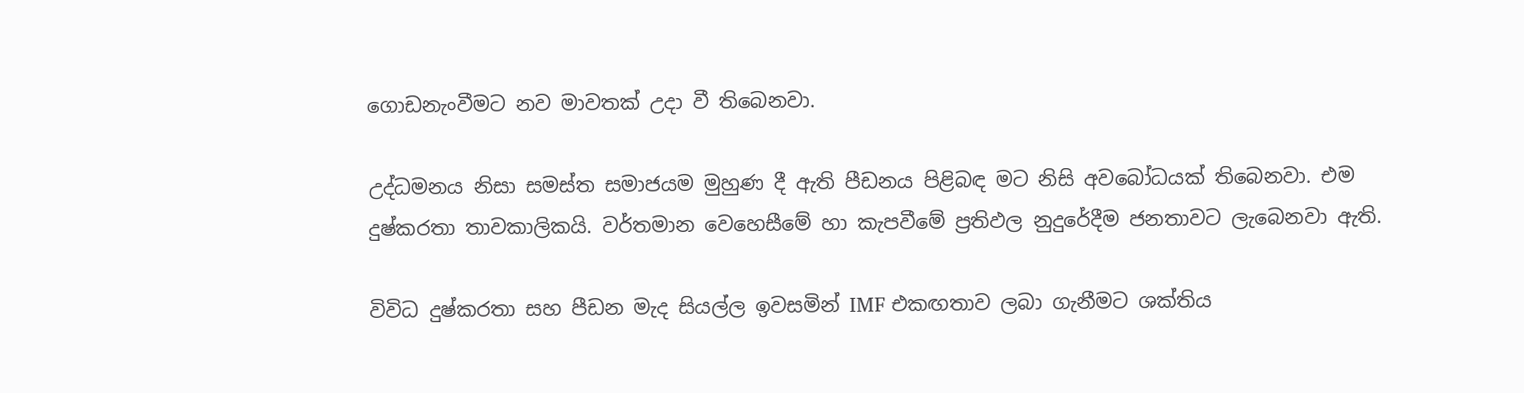ගොඩනැංවීමට නව මාවතක් උදා වී තිබෙනවා.

උද්ධමනය නිසා සමස්ත සමාජයම මුහුණ දී ඇති පීඩනය පිළිබඳ මට නිසි අවබෝධයක් තිබෙනවා. එම දුෂ්කරතා තාවකාලිකයි. වර්තමාන වෙහෙසීමේ හා කැපවීමේ ප්‍රතිඵල නුදුරේදීම ජනතාවට ලැබෙනවා ඇති.

විවිධ දුෂ්කරතා සහ පීඩන මැද සියල්ල ඉවසමින් IMF එකඟතාව ලබා ගැනීමට ශක්තිය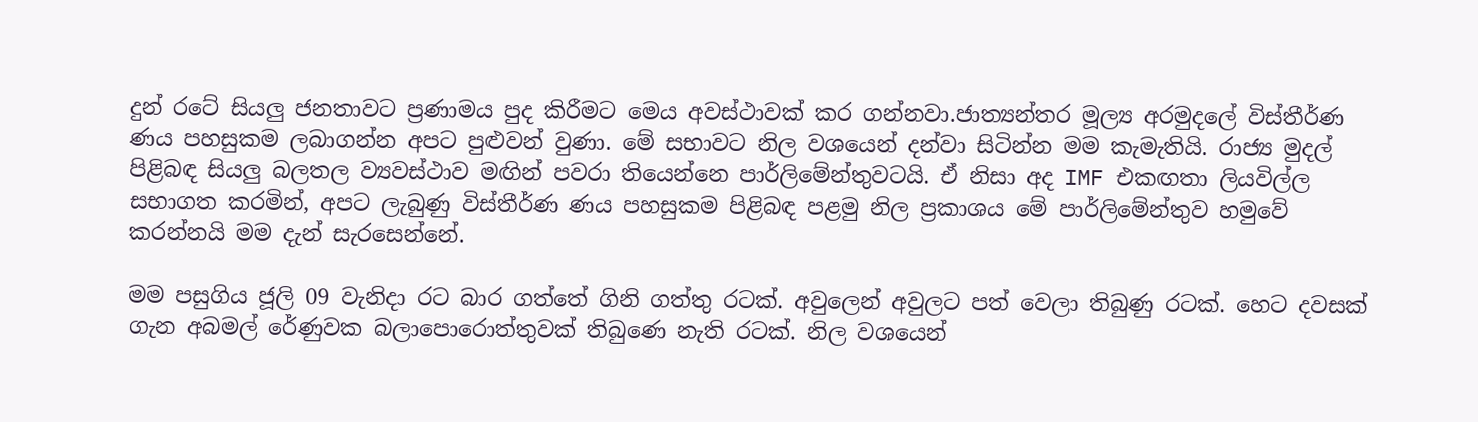දුන් රටේ සියලු ජනතාවට ප්‍රණාමය පුද කිරීමට මෙය අවස්ථාවක් කර ගන්නවා.ජාත්‍යන්තර මූල්‍ය අරමුදලේ විස්තීර්ණ ණය පහසුකම ලබාගන්න අපට පුළුවන් වුණා. මේ සභාවට නිල වශයෙන් දන්වා සිටින්න මම කැමැතියි. රාජ්‍ය මුදල් පිළිබඳ සියලු බලතල ව්‍යවස්ථාව මඟින් පවරා තියෙන්නෙ පාර්ලිමේන්තුවටයි. ඒ නිසා අද IMF එකඟතා ලියවිල්ල සභාගත කරමින්, අපට ලැබුණු විස්තීර්ණ ණය පහසුකම පිළිබඳ පළමු නිල ප්‍රකාශය මේ පාර්ලිමේන්තුව හමුවේ කරන්නයි මම දැන් සැරසෙන්නේ.

මම පසුගිය ජූලි 09 වැනිදා රට බාර ගත්තේ ගිනි ගත්තු රටක්. අවුලෙන් අවුලට පත් වෙලා තිබුණු රටක්. හෙට දවසක් ගැන අබමල් රේණුවක බලාපොරොත්තුවක් තිබුණෙ නැති රටක්. නිල වශයෙන්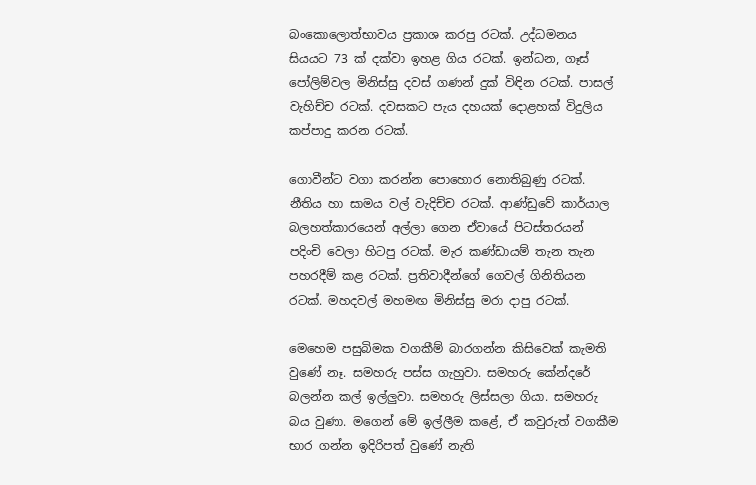බංකොලොත්භාවය ප්‍රකාශ කරපු රටක්. උද්ධමනය සියයට 73 ක් දක්වා ඉහළ ගිය රටක්. ඉන්ධන, ගෑස් පෝලිම්වල මිනිස්සු දවස් ගණන් දුක් විඳින රටක්. පාසල් වැහිච්ච රටක්. දවසකට පැය දහයක් දොළහක් විදුලිය කප්පාදු කරන රටක්.

ගොවීන්ට වගා කරන්න පොහොර නොතිබුණු රටක්. නීතිය හා සාමය වල් වැදිච්ච රටක්. ආණ්ඩුවේ කාර්යාල බලහත්කාරයෙන් අල්ලා ගෙන ඒවායේ පිටස්තරයන් පදිංචි වෙලා හිටපු රටක්. මැර කණ්ඩායම් තැන තැන පහරදීම් කළ රටක්. ප්‍රතිවාදීන්ගේ ගෙවල් ගිනිතියන රටක්. මහදවල් මහමඟ මිනිස්සු මරා දාපු රටක්.

මෙහෙම පසුබිමක වගකීම් බාරගන්න කිසිවෙක් කැමති වුණේ නෑ. සමහරු පස්ස ගැහුවා. සමහරු කේන්දරේ බලන්න කල් ඉල්ලුවා. සමහරු ලිස්සලා ගියා. සමහරු බය වුණා. මගෙන් මේ ඉල්ලීම කළේ, ඒ කවුරුත් වගකීම භාර ගන්න ඉදිරිපත් වුණේ නැති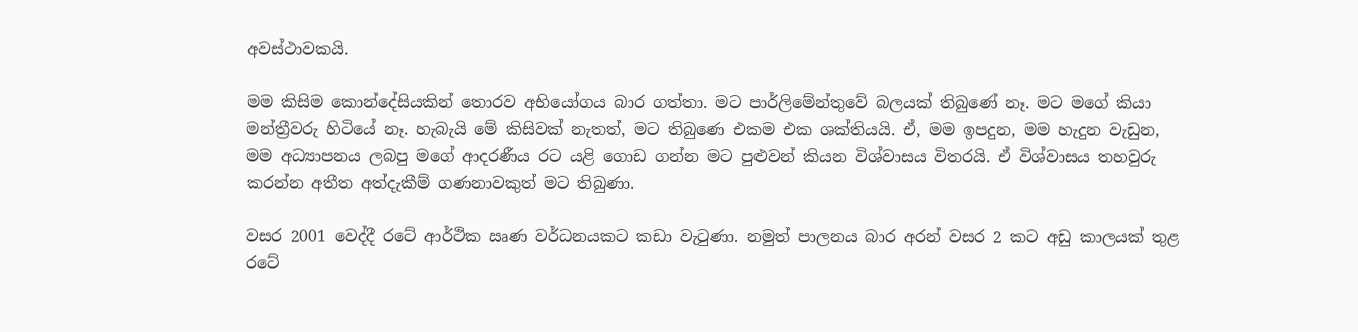අවස්ථාවකයි.

මම කිසිම කොන්දේසියකින් තොරව අභියෝගය බාර ගත්තා. මට පාර්ලිමේන්තුවේ බලයක් තිබුණේ නෑ. මට මගේ කියා මන්ත්‍රීවරු හිටියේ නෑ. හැබැයි මේ කිසිවක් නැතත්, මට තිබුණෙ එකම එක ශක්තියයි. ඒ, මම ඉපදුන, මම හැදුන වැඩුන, මම අධ්‍යාපනය ලබපු මගේ ආදරණීය රට යළි ගොඩ ගන්න මට පුළුවන් කියන විශ්වාසය විතරයි. ඒ විශ්වාසය තහවුරු කරන්න අතීත අත්දැකීම් ගණනාවකුත් මට තිබුණා.

වසර 2001 වෙද්දී රටේ ආර්ථික ඍණ වර්ධනයකට කඩා වැටුණා. නමුත් පාලනය බාර අරන් වසර 2 කට අඩු කාලයක් තුළ රටේ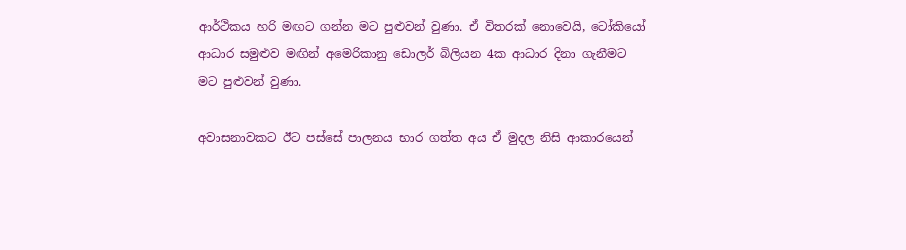ආර්ථිකය හරි මඟට ගන්න මට පුළුවන් වුණා. ඒ විතරක් නොවෙයි, ටෝකියෝ ආධාර සමුළුව මඟින් අමෙරිකානු ඩොලර් බිලියන 4ක ආධාර දිනා ගැනීමට මට පුළුවන් වුණා.

අවාසනාවකට ඊට පස්සේ පාලනය භාර ගත්ත අය ඒ මුදල නිසි ආකාරයෙන්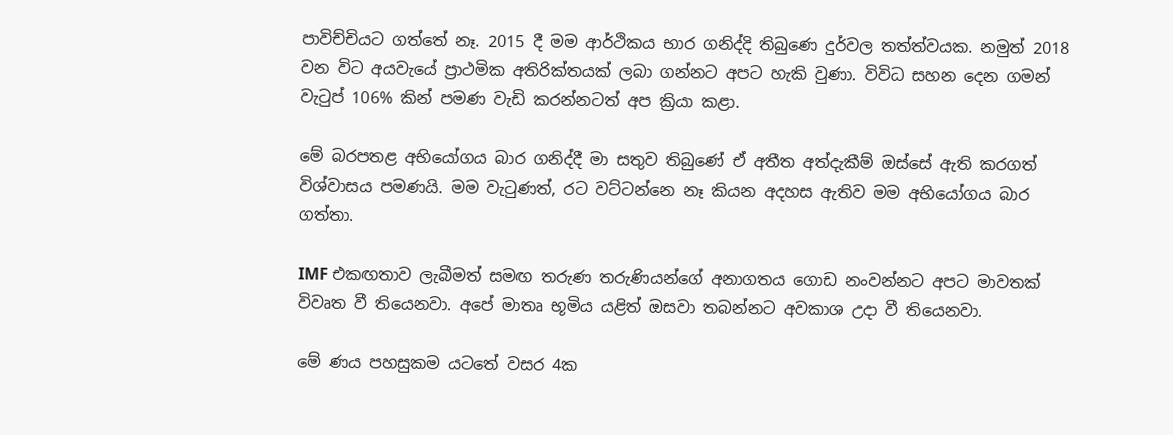පාවිච්චියට ගත්තේ නෑ. 2015 දී මම ආර්ථිකය භාර ගනිද්දි තිබුණෙ දුර්වල තත්ත්වයක. නමුත් 2018 වන විට අයවැයේ ප්‍රාථමික අතිරික්තයක් ලබා ගන්නට අපට හැකි වුණා. විවිධ සහන දෙන ගමන් වැටුප් 106% කින් පමණ වැඩි කරන්නටත් අප ක්‍රියා කළා.

මේ බරපතළ අභියෝගය බාර ගනිද්දී මා සතුව තිබුණේ ඒ අතීත අත්දැකීම් ඔස්සේ ඇති කරගත් විශ්වාසය පමණයි. මම වැටුණත්, රට වට්ටන්නෙ නෑ කියන අදහස ඇතිව මම අභියෝගය බාර ගත්තා.

IMF එකඟතාව ලැබීමත් සමඟ තරුණ තරුණියන්ගේ අනාගතය ගොඩ නංවන්නට අපට මාවතක් විවෘත වී තියෙනවා. අපේ මාතෘ භූමිය යළිත් ඔසවා තබන්නට අවකාශ උදා වී තියෙනවා.

මේ ණය පහසුකම යටතේ වසර 4ක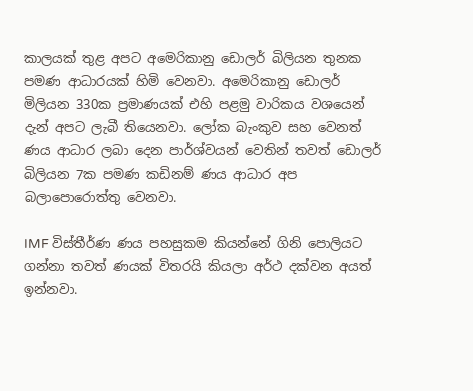කාලයක් තුළ අපට අමෙරිකානු ඩොලර් බිලියන තුනක පමණ ආධාරයක් හිමි වෙනවා. අමෙරිකානු ඩොලර් මිලියන 330ක ප්‍රමාණයක් එහි පළමු වාරිකය වශයෙන් දැන් අපට ලැබී තියෙනවා. ලෝක බැංකුව සහ වෙනත් ණය ආධාර ලබා දෙන පාර්ශ්වයන් වෙතින් තවත් ඩොලර් බිලියන 7ක පමණ කඩිනම් ණය ආධාර අප බලාපොරොත්තු වෙනවා.

IMF විස්තීර්ණ ණය පහසුකම කියන්නේ ගිනි පොලියට ගන්නා තවත් ණයක් විතරයි කියලා අර්ථ දක්වන අයත් ඉන්නවා.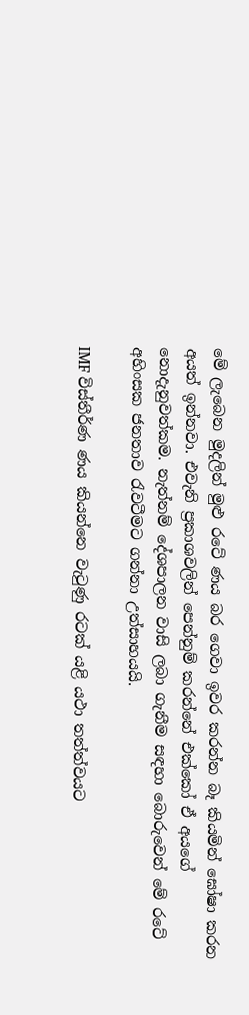මේ ලැබෙන මුදලින් මුළු රටේ ණය බර ගෙවා ඉවර කරන්න බෑ කියමින් ඝෝෂා කරන අයත් ඉන්නවා. එවැනි ප්‍රකාශවලින් පෙන්නුම් කරන්නේ එක්කෝ ඒ අයගේ නොදැනුවත්කම. නැත්නම් දේශපාලන වාසි ලබා ගැනීම සඳහා බොරුවෙන් මේ රටේ අහිංසක ජනතාව රැවටීමට ගන්නා උත්සාහයයි.

IMF විස්තීර්ණ ණය කියන්නෙ වැටුණු රටක් යළි යථා තත්ත්වයට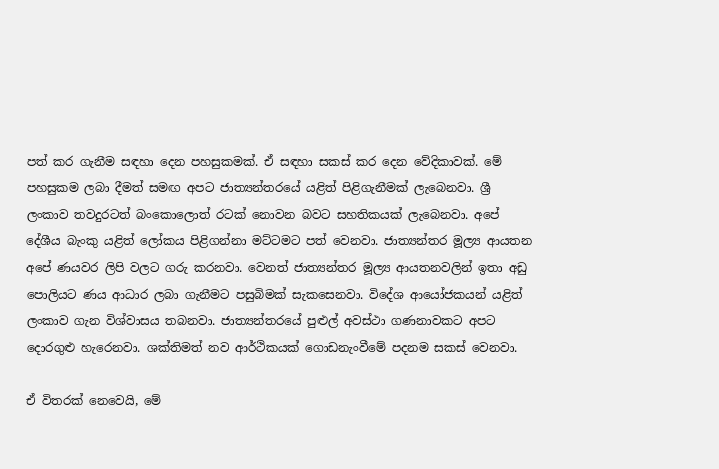පත් කර ගැනීම සඳහා දෙන පහසුකමක්. ඒ සඳහා සකස් කර දෙන වේදිකාවක්. මේ පහසුකම ලබා දීමත් සමඟ අපට ජාත්‍යන්තරයේ යළිත් පිළිගැනීමක් ලැබෙනවා. ශ්‍රී ලංකාව තවදුරටත් බංකොලොත් රටක් නොවන බවට සහතිකයක් ලැබෙනවා. අපේ දේශීය බැංකු යළිත් ලෝකය පිළිගන්නා මට්ටමට පත් වෙනවා. ජාත්‍යන්තර මූල්‍ය ආයතන අපේ ණයවර ලිපි වලට ගරු කරනවා. වෙනත් ජාත්‍යන්තර මූල්‍ය ආයතනවලින් ඉතා අඩු පොලියට ණය ආධාර ලබා ගැනීමට පසුබිමක් සැකසෙනවා. විදේශ ආයෝජකයන් යළිත් ලංකාව ගැන විශ්වාසය තබනවා. ජාත්‍යන්තරයේ පුළුල් අවස්ථා ගණනාවකට අපට දොරගුළු හැරෙනවා. ශක්තිමත් නව ආර්ථිකයක් ගොඩනැංවීමේ පදනම සකස් වෙනවා.

ඒ විතරක් නෙවෙයි, මේ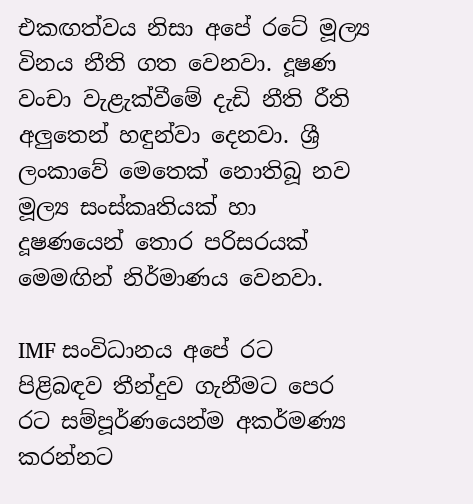එකඟත්වය නිසා අපේ රටේ මූල්‍ය විනය නීති ගත වෙනවා. දූෂණ වංචා වැළැක්වීමේ දැඩි නීති රීති අලුතෙන් හඳුන්වා දෙනවා. ශ්‍රී ලංකාවේ මෙතෙක් නොතිබූ නව මූල්‍ය සංස්කෘතියක් හා දූෂණයෙන් තොර පරිසරයක් මෙමඟින් නිර්මාණය වෙනවා.

IMF සංවිධානය අපේ රට පිළිබඳව තීන්දුව ගැනීමට පෙර රට සම්පූර්ණයෙන්ම අකර්මණ්‍ය කරන්නට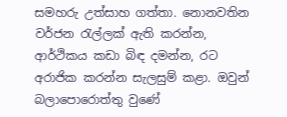සමහරු උත්සාහ ගත්තා. නොනවතින වර්ජන රැල්ලක් ඇති කරන්න, ආර්ථිකය කඩා බිඳ දමන්න, රට අරාජික කරන්න සැලසුම් කළා. ඔවුන් බලාපොරොත්තු වුණේ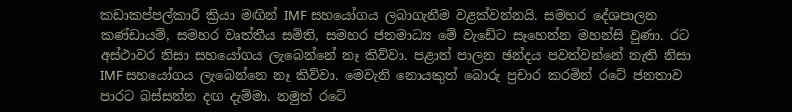කඩාකප්පල්කාරී ක්‍රියා මඟින් IMF සහයෝගය ලබාගැනීම වළක්වන්නයි. සමහර දේශපාලන කණ්ඩායම්, සමහර වෘත්තීය සමිති, සමහර ජනමාධ්‍ය මේ වැඩේට සෑහෙන්න මහන්සි වුණා. රට අස්ථාවර නිසා සහයෝගය ලැබෙන්නේ නෑ කිව්වා. පළාත් පාලන ඡන්දය පවත්වන්නේ නැති නිසා IMF සහයෝගය ලැබෙන්නෙ නෑ කිව්වා. මෙවැනි නොයකුත් බොරු ප්‍රචාර කරමින් රටේ ජනතාව පාරට බස්සන්න දඟ දැම්මා. නමුත් රටේ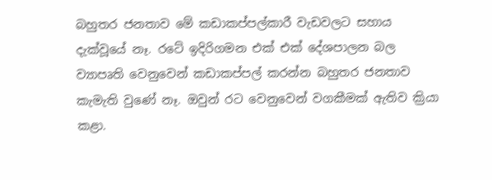බහුතර ජනතාව මේ කඩාකප්පල්කාරී වැඩවලට සහාය දැක්වූයේ නෑ. රටේ ඉදිරිගමන එක් එක් දේශපාලන බල ව්‍යාපෘති වෙනුවෙන් කඩාකප්පල් කරන්න බහුතර ජනතාව කැමැති වුණේ නෑ. ඔවුන් රට වෙනුවෙන් වගකීමක් ඇතිව ක්‍රියා කළා.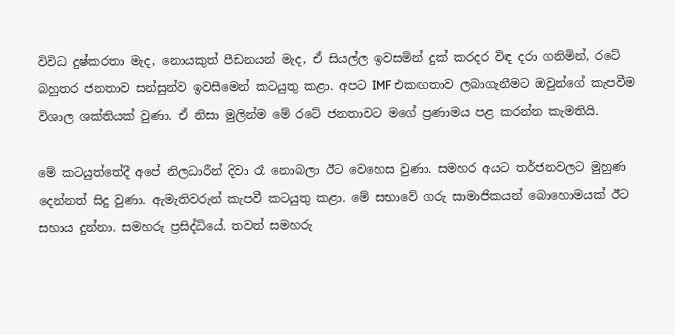විවිධ දුෂ්කරතා මැද, නොයකුත් පීඩනයන් මැද, ඒ සියල්ල ඉවසමින් දුක් කරදර විඳ දරා ගනිමින්, රටේ බහුතර ජනතාව සන්සුන්ව ඉවසීමෙන් කටයුතු කළා. අපට IMF එකඟතාව ලබාගැනීමට ඔවුන්ගේ කැපවීම විශාල ශක්තියක් වුණා. ඒ නිසා මුලින්ම මේ රටේ ජනතාවට මගේ ප්‍රණාමය පළ කරන්න කැමතියි.

මේ කටයුත්තේදී අපේ නිලධාරීන් දිවා රෑ නොබලා ඊට වෙහෙස වුණා. සමහර අයට තර්ජනවලට මුහුණ දෙන්නත් සිදු වුණා. ඇමැතිවරුන් කැපවී කටයුතු කළා. මේ සභාවේ ගරු සාමාජිකයන් බොහොමයක් ඊට සහාය දුන්නා. සමහරු ප්‍රසිද්ධියේ. තවත් සමහරු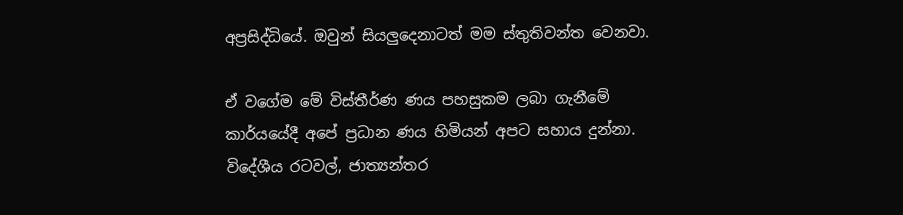අප්‍රසිද්ධියේ. ඔවුන් සියලුදෙනාටත් මම ස්තුතිවන්ත වෙනවා.

ඒ වගේම මේ විස්තීර්ණ ණය පහසුකම ලබා ගැනීමේ කාර්යයේදී අපේ ප්‍රධාන ණය හිමියන් අපට සහාය දුන්නා. විදේශීය රටවල්, ජාත්‍යන්තර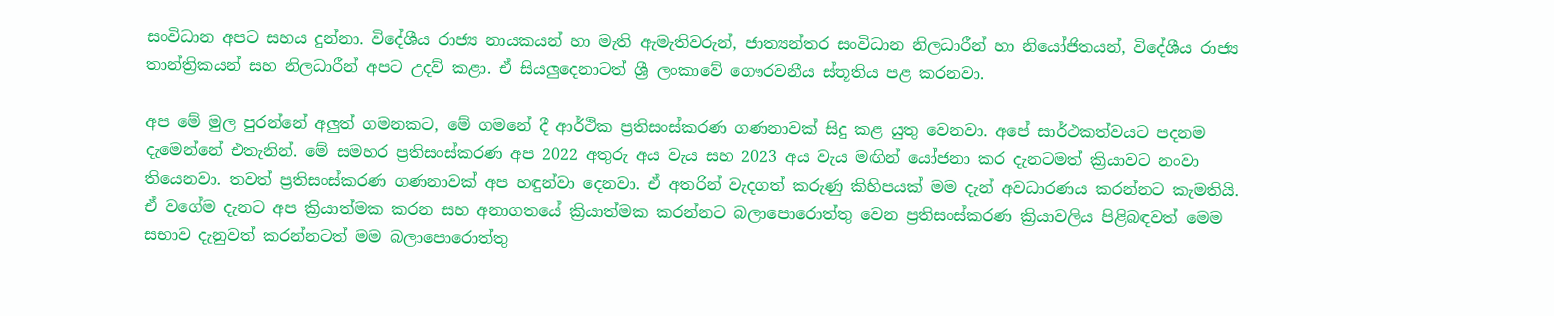සංවිධාන අපට සහය දුන්නා. විදේශීය රාජ්‍ය නායකයන් හා මැති ඇමැතිවරුන්, ජාත්‍යන්තර සංවිධාන නිලධාරීන් හා නියෝජිතයන්, විදේශීය රාජ්‍ය තාන්ත්‍රිකයන් සහ නිලධාරීන් අපට උදව් කළා. ඒ සියලුදෙනාටත් ශ්‍රී ලංකාවේ ගෞරවනීය ස්තූතිය පළ කරනවා.

අප මේ මුල පුරන්නේ අලුත් ගමනකට, මේ ගමනේ දී ආර්ථික ප්‍රතිසංස්කරණ ගණනාවක් සිදු කළ යුතු වෙනවා. අපේ සාර්ථකත්වයට පදනම දැමෙන්නේ එතැනින්. මේ සමහර ප්‍රතිසංස්කරණ අප 2022 අතුරු අය වැය සහ 2023 අය වැය මඟින් යෝජනා කර දැනටමත් ක්‍රියාවට නංවා තියෙනවා. තවත් ප්‍රතිසංස්කරණ ගණනාවක් අප හඳුන්වා දෙනවා. ඒ අතරින් වැදගත් කරුණු කිහිපයක් මම දැන් අවධාරණය කරන්නට කැමතියි. ඒ වගේම දැනට අප ක්‍රියාත්මක කරන සහ අනාගතයේ ක්‍රියාත්මක කරන්නට බලාපොරොත්තු වෙන ප්‍රතිසංස්කරණ ක්‍රියාවලිය පිළිබඳවත් මෙම සභාව දැනුවත් කරන්නටත් මම බලාපොරොත්තු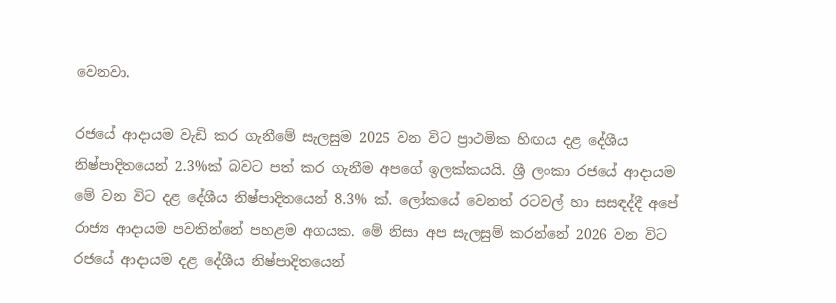වෙනවා.

රජයේ ආදායම වැඩි කර ගැනීමේ සැලසුම 2025 වන විට ප්‍රාථමික හිඟය දළ දේශීය නිෂ්පාදිතයෙන් 2.3%ක් බවට පත් කර ගැනීම අපගේ ඉලක්කයයි. ශ්‍රී ලංකා රජයේ ආදායම මේ වන විට දළ දේශීය නිෂ්පාදිතයෙන් 8.3% ක්. ලෝකයේ වෙනත් රටවල් හා සසඳද්දී අපේ රාජ්‍ය ආදායම පවතින්නේ පහළම අගයක. මේ නිසා අප සැලසුම් කරන්නේ 2026 වන විට රජයේ ආදායම දළ දේශීය නිෂ්පාදිතයෙන්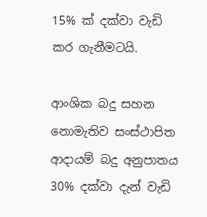15% ක් දක්වා වැඩි කර ගැනීමටයි.

ආංශික බදු සහන නොමැතිව සංස්ථාපිත ආදායම් බදු අනුපාතය 30% දක්වා දැන් වැඩි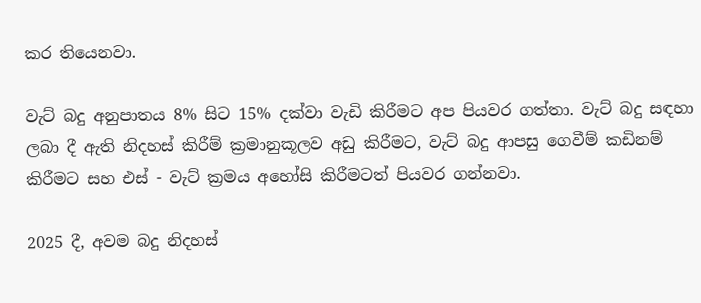කර තියෙනවා.

වැට් බදු අනුපාතය 8% සිට 15% දක්වා වැඩි කිරීමට අප පියවර ගත්තා. වැට් බදු සඳහා ලබා දී ඇති නිදහස් කිරීම් ක්‍රමානුකූලව අඩු කිරීමට, වැට් බදු ආපසු ගෙවීම් කඩිනම් කිරීමට සහ එස් - වැට් ක්‍රමය අහෝසි කිරීමටත් පියවර ගන්නවා.

2025 දී, අවම බදු නිදහස්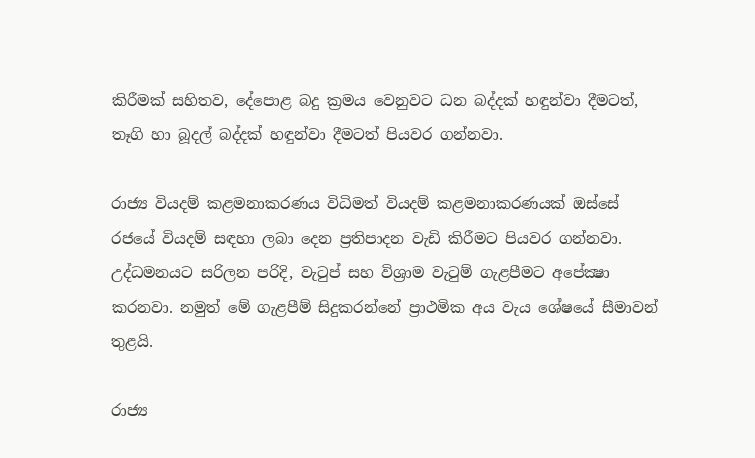කිරීමක් සහිතව, දේපොළ බදු ක්‍රමය වෙනුවට ධන බද්දක් හඳුන්වා දීමටත්, තෑගි හා බූදල් බද්දක් හඳුන්වා දීමටත් පියවර ගන්නවා.

රාජ්‍ය වියදම් කළමනාකරණය විධිමත් වියදම් කළමනාකරණයක් ඔස්සේ රජයේ වියදම් සඳහා ලබා දෙන ප්‍රතිපාදන වැඩි කිරීමට පියවර ගන්නවා. උද්ධමනයට සරිලන පරිදි, වැටුප් සහ විශ්‍රාම වැටුම් ගැළපීමට අපේක්‍ෂා කරනවා. නමුත් මේ ගැළපීම් සිදුකරන්නේ ප්‍රාථමික අය වැය ශේෂයේ සීමාවන් තුළයි.

රාජ්‍ය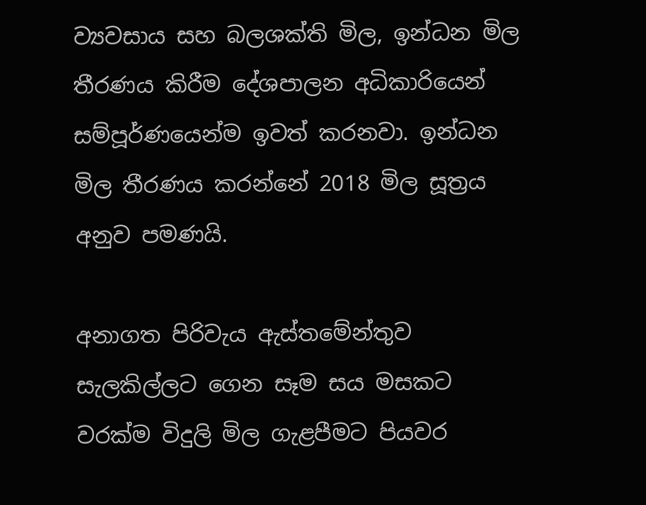ව්‍යවසාය සහ බලශක්ති මිල, ඉන්ධන මිල තීරණය කිරීම දේශපාලන අධිකාරියෙන් සම්පූර්ණයෙන්ම ඉවත් කරනවා. ඉන්ධන මිල තීරණය කරන්නේ 2018 මිල සූත්‍රය අනුව පමණයි.

අනාගත පිරිවැය ඇස්තමේන්තුව සැලකිල්ලට ගෙන සෑම සය මසකට වරක්ම විදුලි මිල ගැළපීමට පියවර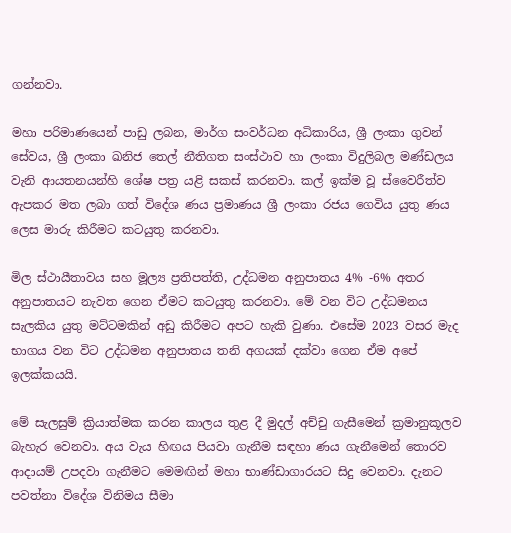ගන්නවා.

මහා පරිමාණයෙන් පාඩු ලබන, මාර්ග සංවර්ධන අධිකාරිය, ශ්‍රී ලංකා ගුවන් සේවය, ශ්‍රී ලංකා ඛනිජ තෙල් නීතිගත සංස්ථාව හා ලංකා විදුලිබල මණ්ඩලය වැනි ආයතනයන්හි ශේෂ පත්‍ර යළි සකස් කරනවා. කල් ඉක්ම වූ ස්වෛරීත්ව ඇපකර මත ලබා ගත් විදේශ ණය ප්‍රමාණය ශ්‍රී ලංකා රජය ගෙවිය යුතු ණය ලෙස මාරු කිරීමට කටයුතු කරනවා.

මිල ස්ථායීතාවය සහ මූල්‍ය ප්‍රතිපත්ති, උද්ධමන අනුපාතය 4% -6% අතර අනුපාතයට නැවත ගෙන ඒමට කටයුතු කරනවා. මේ වන විට උද්ධමනය සැලකිය යුතු මට්ටමකින් අඩු කිරීමට අපට හැකි වුණා. එසේම 2023 වසර මැද භාගය වන විට උද්ධමන අනුපාතය තනි අගයක් දක්වා ගෙන ඒම අපේ ඉලක්කයයි.

මේ සැලසුම් ක්‍රියාත්මක කරන කාලය තුළ දී මුදල් අච්චු ගැසීමෙන් ක්‍රමානුකූලව බැහැර වෙනවා. අය වැය හිඟය පියවා ගැනීම සඳහා ණය ගැනීමෙන් තොරව ආදායම් උපදවා ගැනීමට මෙමඟින් මහා භාණ්ඩාගාරයට සිදු වෙනවා. දැනට පවත්නා විදේශ විනිමය සීමා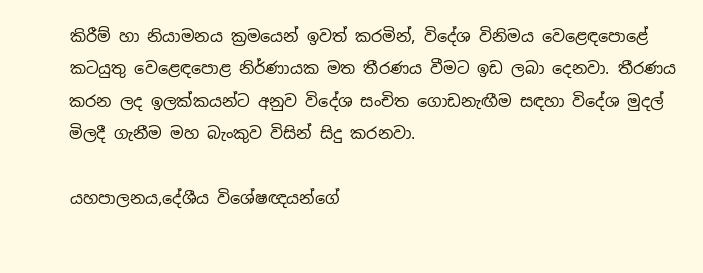කිරීම් හා නියාමනය ක්‍රමයෙන් ඉවත් කරමින්, විදේශ විනිමය වෙළෙඳපොළේ කටයුතු වෙළෙඳපොළ නිර්ණායක මත තීරණය වීමට ඉඩ ලබා දෙනවා. තීරණය කරන ලද ඉලක්කයන්ට අනුව විදේශ සංචිත ගොඩනැඟීම සඳහා විදේශ මුදල් මිලදී ගැනීම මහ බැංකුව විසින් සිදු කරනවා.

යහපාලනය,දේශීය විශේෂඥයන්ගේ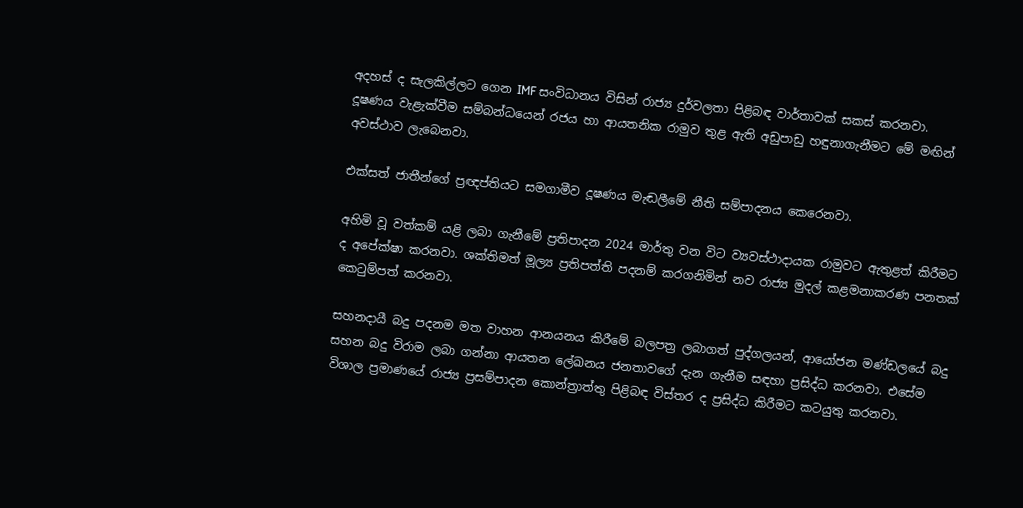අදහස් ද සැලකිල්ලට ගෙන IMF සංවිධානය විසින් රාජ්‍ය දුර්වලතා පිළිබඳ වාර්තාවක් සකස් කරනවා. දූෂණය වැළැක්වීම සම්බන්ධයෙන් රජය හා ආයතනික රාමුව තුළ ඇති අඩුපාඩු හඳුනාගැනීමට මේ මඟින් අවස්ථාව ලැබෙනවා.

එක්සත් ජාතීන්ගේ ප්‍රඥප්තියට සමගාමීව දූෂණය මැඬලීමේ නීති සම්පාදනය කෙරෙනවා.

අහිමි වූ වත්කම් යළි ලබා ගැනීමේ ප්‍රතිපාදන 2024 මාර්තු වන විට ව්‍යවස්ථාදායක රාමුවට ඇතුළත් කිරීමට ද අපේක්ෂා කරනවා. ශක්තිමත් මූල්‍ය ප්‍රතිපත්ති පදනම් කරගනිමින් නව රාජ්‍ය මුදල් කළමනාකරණ පනතක් කෙටුම්පත් කරනවා.

සහනදායී බදු පදනම මත වාහන ආනයනය කිරීමේ බලපත්‍ර ලබාගත් පුද්ගලයන්, ආයෝජන මණ්ඩලයේ බදු සහන බදු විරාම ලබා ගන්නා ආයතන ලේඛනය ජනතාවගේ දැන ගැනීම සඳහා ප්‍රසිද්ධ කරනවා. එසේම විශාල ප්‍රමාණයේ රාජ්‍ය ප්‍රසම්පාදන කොන්ත්‍රාත්තු පිළිබඳ විස්තර ද ප්‍රසිද්ධ කිරීමට කටයුතු කරනවා.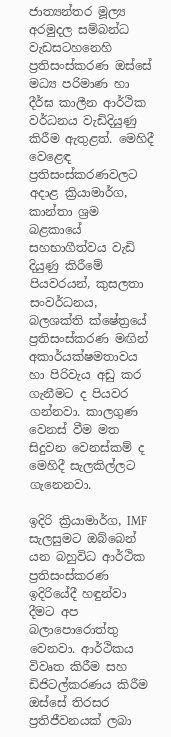ජාත්‍යන්තර මූල්‍ය අරමුදල සම්බන්ධ වැඩසටහනෙහි ප්‍රතිසංස්කරණ ඔස්සේ මධ්‍ය පරිමාණ හා දීර්ඝ කාලීන ආර්ථික වර්ධනය වැඩිදියුණු කිරීම ඇතුළත්. මෙහිදී වෙළෙඳ ප්‍රතිසංස්කරණවලට අදාළ ක්‍රියාමාර්ග, කාන්තා ශ්‍රම බළකායේ සහභාගීත්වය වැඩි දියුණු කිරීමේ පියවරයන්, කුසලතා සංවර්ධනය, බලශක්ති ක්ෂේත්‍රයේ ප්‍රතිසංස්කරණ මඟින් අකාර්යක්ෂමතාවය හා පිරිවැය අඩු කර ගැනීමට ද පියවර ගන්නවා. කාලගුණ වෙනස් වීම මත සිදුවන වෙනස්කම් ද මෙහිදී සැලකිල්ලට ගැනෙනවා.

ඉදිරි ක්‍රියාමාර්ග, IMF සැලසුමට ඔබ්බෙන් යන බහුවිධ ආර්ථික ප්‍රතිසංස්කරණ ඉදිරියේදී හඳුන්වා දීමට අප බලාපොරොත්තු වෙනවා. ආර්ථිකය විවෘත කිරීම සහ ඩිජිටල්කරණය කිරීම ඔස්සේ තිරසර ප්‍රතිජීවනයක් ලබා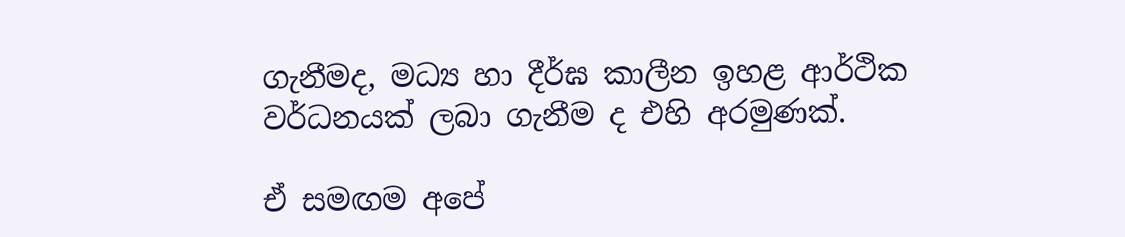ගැනීමද, මධ්‍ය හා දීර්ඝ කාලීන ඉහළ ආර්ථික වර්ධනයක් ලබා ගැනීම ද එහි අරමුණක්.

ඒ සමඟම අපේ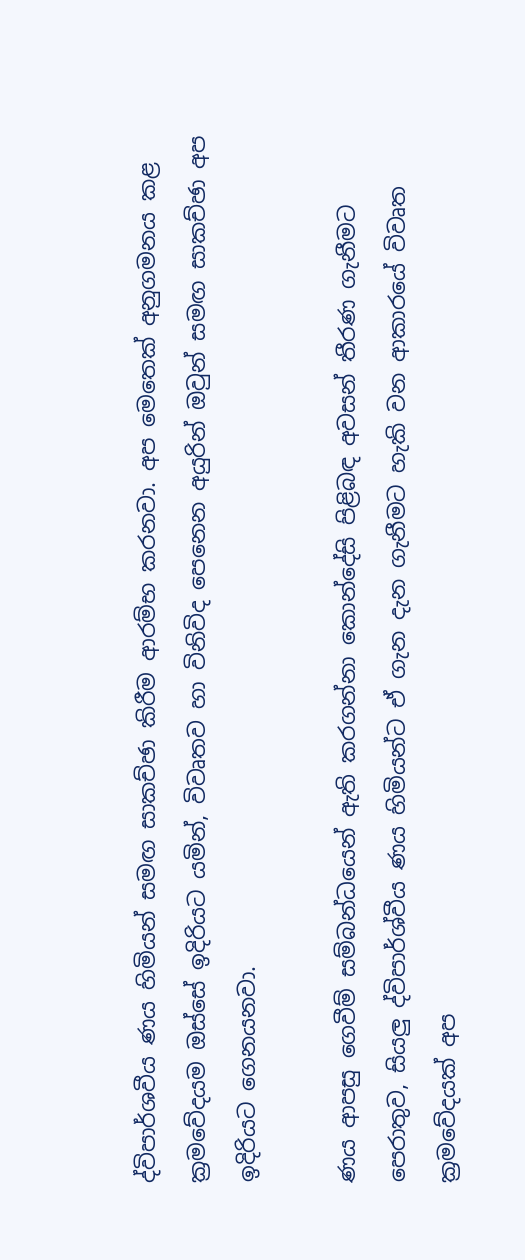ද්විපාර්ශවීය ණය හිමියන් සමඟ සාකච්ඡා කිරීම ආරම්භ කරනවා. අප මෙතෙක් අනුගමනය කළ ක්‍රමවේදයම ඔස්සේ ඉදිරියට යමින්, විවෘතව හා විනිවිද පෙනෙන අයුරින් ඔවුන් සමඟ සාකච්ඡා අප ඉදිරියට ගෙනයනවා.

ණය ආපසු ගෙවීම් සම්බන්ධයෙන් ඇති කරගන්නා කොන්දේසි පිළිබඳ අවසන් තීරණ ගැනීමට පෙරාතුව, සියලු ද්විපාර්ශ්වීය ණය හිමියන්ට ඒ ගැන දැන ගැනීමට හැකි වන ආකාරයේ විවෘත ක්‍රමවේදයක් අප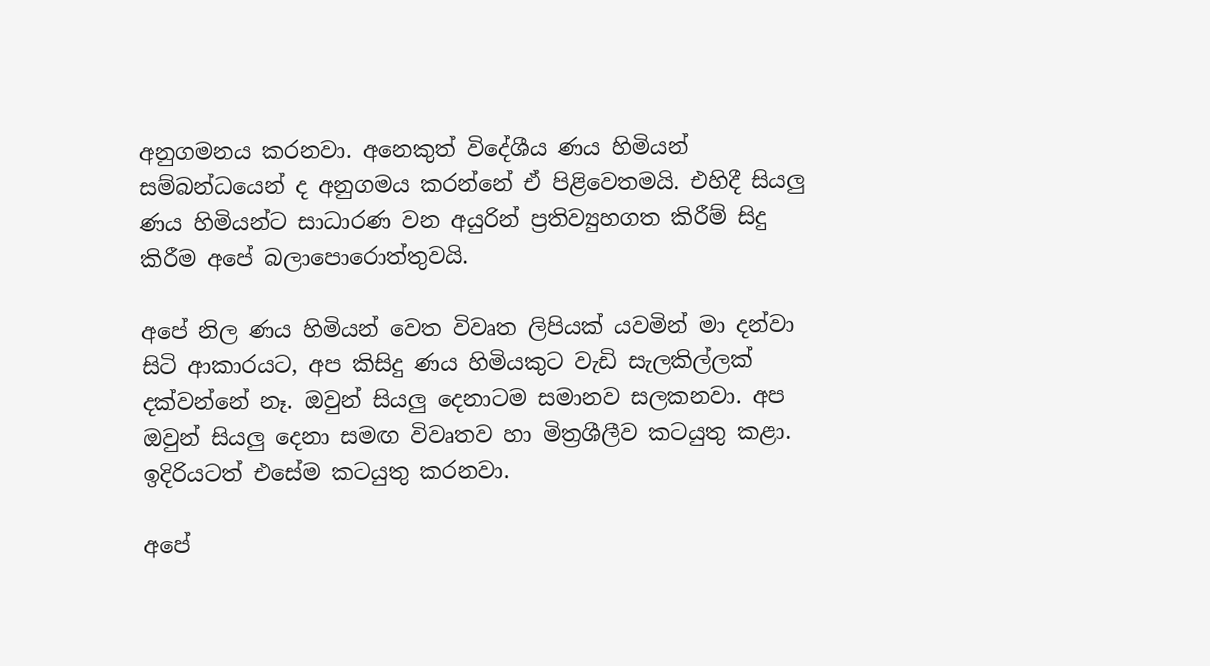අනුගමනය කරනවා. අනෙකුත් විදේශීය ණය හිමියන් සම්බන්ධයෙන් ද අනුගමය කරන්නේ ඒ පිළිවෙතමයි. එහිදී සියලු ණය හිමියන්ට සාධාරණ වන අයුරින් ප්‍රතිව්‍යුහගත කිරීම් සිදු කිරීම අපේ බලාපොරොත්තුවයි.

අපේ නිල ණය හිමියන් වෙත විවෘත ලිපියක් යවමින් මා දන්වා සිටි ආකාරයට, අප කිසිදු ණය හිමියකුට වැඩි සැලකිල්ලක් දක්වන්නේ නෑ. ඔවුන් සියලු දෙනාටම සමානව සලකනවා. අප ඔවුන් සියලු දෙනා සමඟ විවෘතව හා මිත්‍රශීලීව කටයුතු කළා. ඉදිරියටත් එසේම කටයුතු කරනවා.

අපේ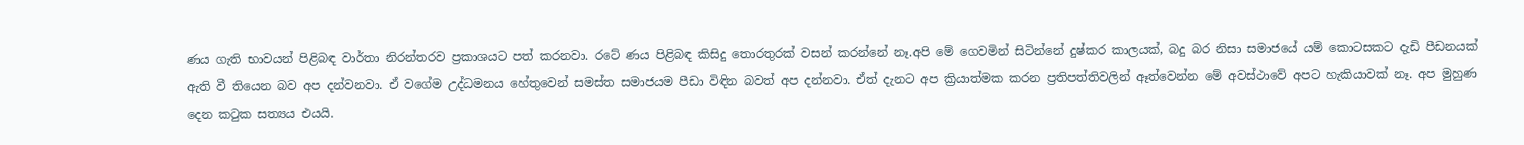ණය ගැති භාවයන් පිළිබඳ වාර්තා නිරන්තරව ප්‍රකාශයට පත් කරනවා. රටේ ණය පිළිබඳ කිසිදු තොරතුරක් වසන් කරන්නේ නෑ.අපි මේ ගෙවමින් සිටින්නේ දුෂ්කර කාලයක්, බදු බර නිසා සමාජයේ යම් කොටසකට දැඩි පීඩනයක් ඇති වී තියෙන බව අප දන්වනවා. ඒ වගේම උද්ධමනය හේතුවෙන් සමස්ත සමාජයම පීඩා විඳින බවත් අප දන්නවා. ඒත් දැනට අප ක්‍රියාත්මක කරන ප්‍රතිපත්තිවලින් ඈත්වෙන්න මේ අවස්ථාවේ අපට හැකියාවක් නෑ. අප මුහුණ දෙන කටුක සත්‍යය එයයි.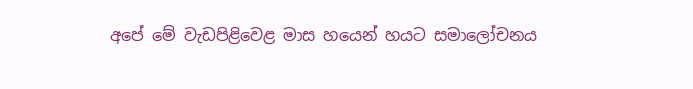අපේ මේ වැඩපිළිවෙළ මාස හයෙන් හයට සමාලෝචනය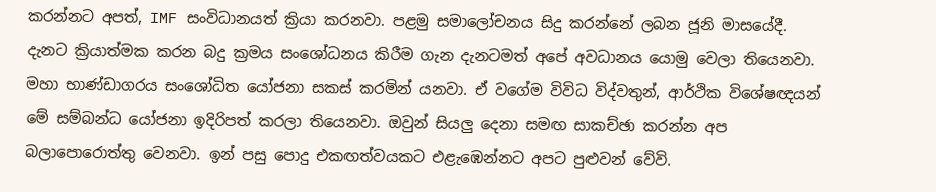කරන්නට අපත්, IMF සංවිධානයත් ක්‍රියා කරනවා. පළමු සමාලෝචනය සිදු කරන්නේ ලබන ජූනි මාසයේදී. දැනට ක්‍රියාත්මක කරන බදු ක්‍රමය සංශෝධනය කිරීම ගැන දැනටමත් අපේ අවධානය යොමු වෙලා තියෙනවා. මහා භාණ්ඩාගරය සංශෝධිත යෝජනා සකස් කරමින් යනවා. ඒ වගේම විවිධ විද්වතුන්, ආර්ථික විශේෂඥයන් මේ සම්බන්ධ යෝජනා ඉදිරිපත් කරලා තියෙනවා. ඔවුන් සියලු දෙනා සමඟ සාකච්ඡා කරන්න අප බලාපොරොත්තු වෙනවා. ඉන් පසු පොදු එකඟත්වයකට එළැඹෙන්නට අපට පුළුවන් වේවි.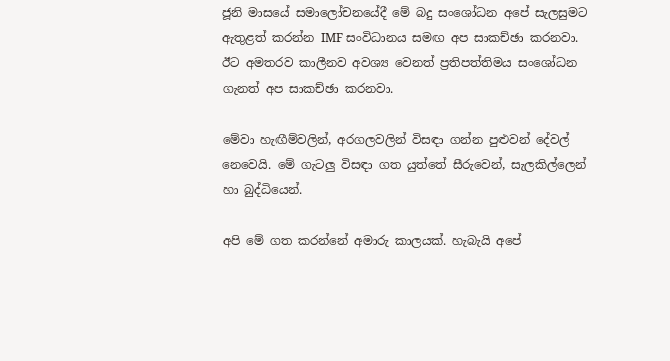ජූනි මාසයේ සමාලෝචනයේදී මේ බදු සංශෝධන අපේ සැලසුමට ඇතුළත් කරන්න IMF සංවිධානය සමඟ අප සාකච්ඡා කරනවා. ඊට අමතරව කාලීනව අවශ්‍ය වෙනත් ප්‍රතිපත්තිමය සංශෝධන ගැනත් අප සාකච්ඡා කරනවා.

මේවා හැඟීම්වලින්, අරගලවලින් විසඳා ගන්න පුළුවන් දේවල් නෙවෙයි. මේ ගැටලු විසඳා ගත යුත්තේ සීරුවෙන්, සැලකිල්ලෙන් හා බුද්ධියෙන්.

අපි මේ ගත කරන්නේ අමාරු කාලයක්. හැබැයි අපේ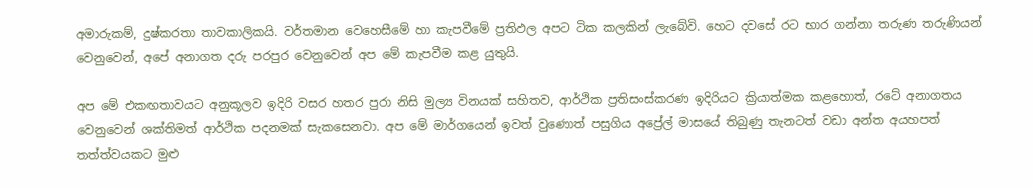අමාරුකම්, දුෂ්කරතා තාවකාලිකයි. වර්තමාන වෙහෙසීමේ හා කැපවීමේ ප්‍රතිඵල අපට ටික කලකින් ලැබේවි. හෙට දවසේ රට භාර ගන්නා තරුණ තරුණියන් වෙනුවෙන්, අපේ අනාගත දරු පරපුර වෙනුවෙන් අප මේ කැපවීම කළ යුතුයි.

අප මේ එකඟතාවයට අනුකූලව ඉදිරි වසර හතර පුරා නිසි මුල්‍ය විනයක් සහිතව, ආර්ථික ප්‍රතිසංස්කරණ ඉදිරියට ක්‍රියාත්මක කළහොත්, රටේ අනාගතය වෙනුවෙන් ශක්තිමත් ආර්ථික පදනමක් සැකසෙනවා. අප මේ මාර්ගයෙන් ඉවත් වුණොත් පසුගිය අප්‍රේල් මාසයේ තිබුණු තැනටත් වඩා අන්ත අයහපත් තත්ත්වයකට මුළු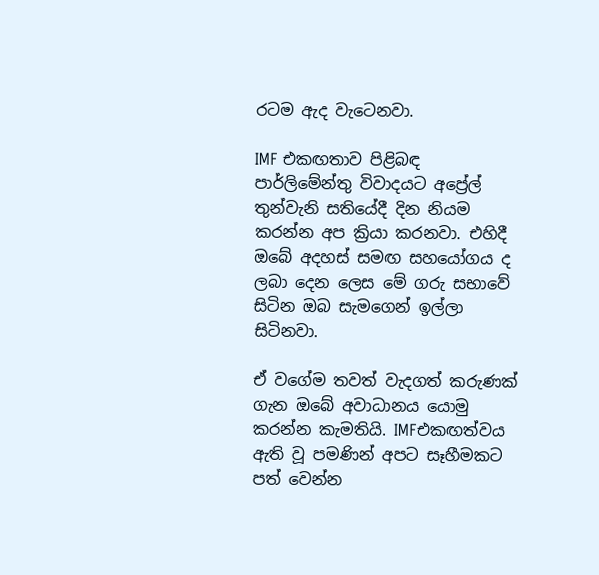රටම ඇද වැටෙනවා.

IMF එකඟතාව පිළිබඳ පාර්ලිමේන්තු විවාදයට අප්‍රේල් තුන්වැනි සතියේදී දින නියම කරන්න අප ක්‍රියා කරනවා. එහිදී ඔබේ අදහස් සමඟ සහයෝගය ද ලබා දෙන ලෙස මේ ගරු සභාවේ සිටින ඔබ සැමගෙන් ඉල්ලා සිටිනවා.

ඒ වගේම තවත් වැදගත් කරුණක් ගැන ඔබේ අවාධානය යොමු කරන්න කැමතියි. IMFඑකඟත්වය ඇති වූ පමණින් අපට සෑහීමකට පත් වෙන්න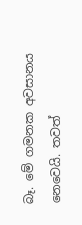බෑ. මේ ගමනක අවසානය නෙවෙයි. තවත්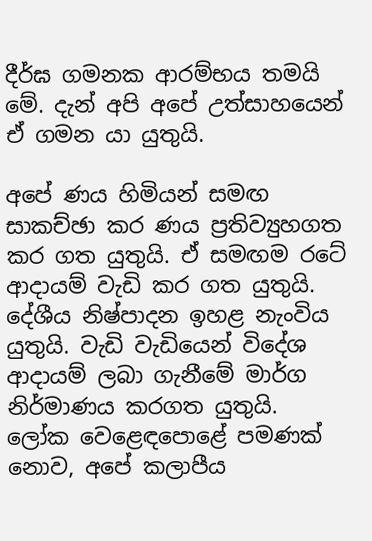දීර්ඝ ගමනක ආරම්භය තමයි මේ. දැන් අපි අපේ උත්සාහයෙන් ඒ ගමන යා යුතුයි.

අපේ ණය හිමියන් සමඟ සාකච්ඡා කර ණය ප්‍රතිව්‍යුහගත කර ගත යුතුයි. ඒ සමඟම රටේ ආදායම් වැඩි කර ගත යුතුයි. දේශීය නිෂ්පාදන ඉහළ නැංවිය යුතුයි. වැඩි වැඩියෙන් විදේශ ආදායම් ලබා ගැනීමේ මාර්ග නිර්මාණය කරගත යුතුයි. ලෝක වෙළෙඳපොළේ පමණක් නොව, අපේ කලාපීය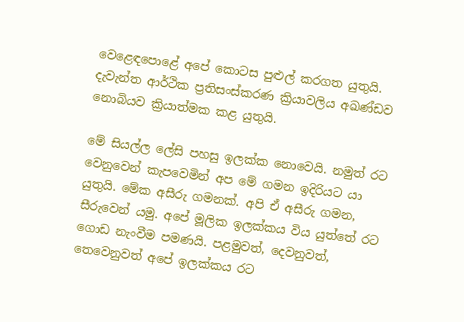වෙළෙඳපොළේ අපේ කොටස පුළුල් කරගත යුතුයි. දැවැන්ත ආර්ථික ප්‍රතිසංස්කරණ ක්‍රියාවලිය අඛණ්ඩව නොබියව ක්‍රියාත්මක කළ යුතුයි.

මේ සියල්ල ලේසි පහසු ඉලක්ක නොවෙයි. නමුත් රට වෙනුවෙන් කැපවෙමින් අප මේ ගමන ඉදිරියට යා යුතුයි. මේක අසීරු ගමනක්. අපි ඒ අසීරු ගමන, සීරුවෙන් යමු. අපේ මූලික ඉලක්කය විය යුත්තේ රට ගොඩ නැංවීම පමණයි. පළමුවත්, දෙවනුවත්, තෙවෙනුවත් අපේ ඉලක්කය රට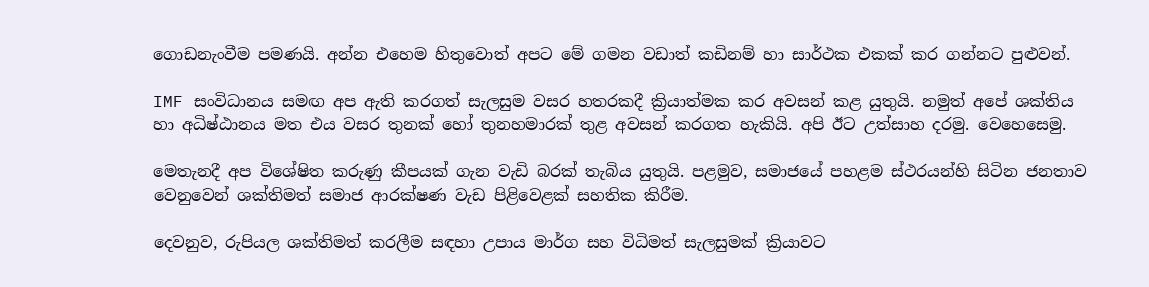ගොඩනැංවීම පමණයි. අන්න එහෙම හිතුවොත් අපට මේ ගමන වඩාත් කඩිනම් හා සාර්ථක එකක් කර ගන්නට පුළුවන්.

IMF සංවිධානය සමඟ අප ඇති කරගත් සැලසුම වසර හතරකදී ක්‍රියාත්මක කර අවසන් කළ යුතුයි. නමුත් අපේ ශක්තිය හා අධිෂ්ඨානය මත එය වසර තුනක් හෝ තුනහමාරක් තුළ අවසන් කරගත හැකියි. අපි ඊට උත්සාහ දරමු. වෙහෙසෙමු.

මෙතැනදී අප විශේෂිත කරුණු කීපයක් ගැන වැඩි බරක් තැබිය යුතුයි. පළමුව, සමාජයේ පහළම ස්ථරයන්හි සිටින ජනතාව වෙනුවෙන් ශක්තිමත් සමාජ ආරක්ෂණ වැඩ පිළිවෙළක් සහතික කිරීම.

දෙවනුව, රුපියල ශක්තිමත් කරලීම සඳහා උපාය මාර්ග සහ විධිමත් සැලසුමක් ක්‍රියාවට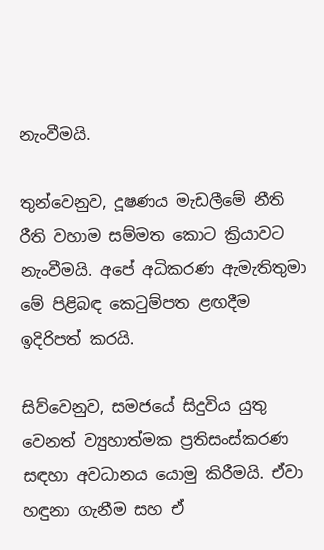නැංවීමයි.

තුන්වෙනුව, දූෂණය මැඩලීමේ නීති රීති වහාම සම්මත කොට ක්‍රියාවට නැංවීමයි. අපේ අධිකරණ ඇමැතිතුමා මේ පිළිබඳ කෙටුම්පත ළඟදීම ඉදිරිපත් කරයි.

සිව්වෙනුව, සමජයේ සිදුවිය යුතු වෙනත් ව්‍යුහාත්මක ප්‍රතිසංස්කරණ සඳහා අවධානය යොමු කිරීමයි. ඒවා හඳුනා ගැනීම සහ ඒ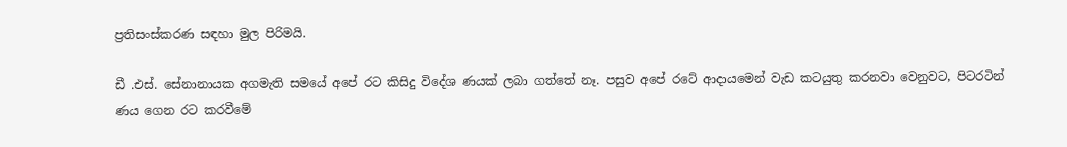ප්‍රතිසංස්කරණ සඳහා මුල පිරිමයි.

ඩී .එස්. සේනානායක අගමැති සමයේ අපේ රට කිසිදු විදේශ ණයක් ලබා ගත්තේ නෑ. පසුව අපේ රටේ ආදායමෙන් වැඩ කටයුතු කරනවා වෙනුවට, පිටරටින් ණය ගෙන රට කරවීමේ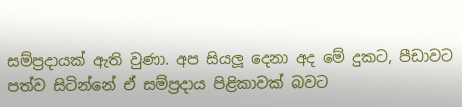සම්ප්‍රදායක් ඇති වුණා. අප සියලූ දෙනා අද මේ දුකට, පීඩාවට පත්ව සිටින්නේ ඒ සම්ප්‍රදාය පිළිකාවක් බවට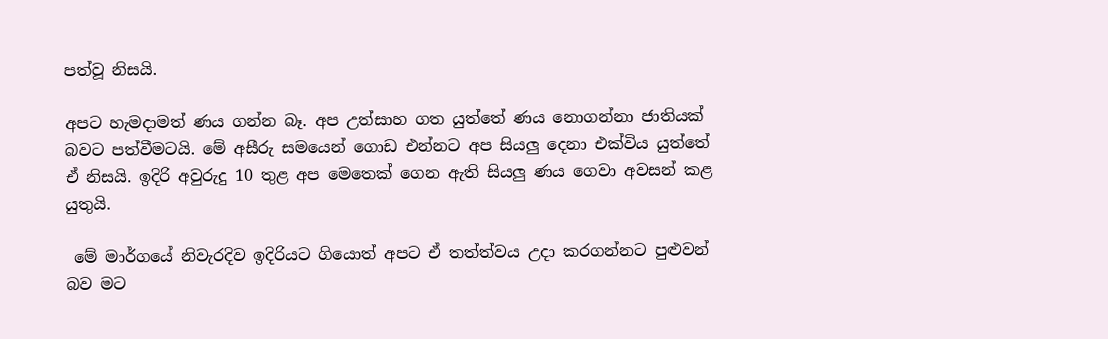පත්වූ නිසයි.

අපට හැමදාමත් ණය ගන්න බෑ. අප උත්සාහ ගත යුත්තේ ණය නොගන්නා ජාතියක් බවට පත්වීමටයි. මේ අසීරු සමයෙන් ගොඩ එන්නට අප සියලු දෙනා එක්විය යුත්තේ ඒ නිසයි. ඉදිරි අවුරුදු 10 තුළ අප මෙතෙක් ගෙන ඇති සියලු ණය ගෙවා අවසන් කළ යුතුයි.

 මේ මාර්ගයේ නිවැරදිව ඉදිරියට ගියොත් අපට ඒ තත්ත්වය උදා කරගන්නට පුළුවන් බව මට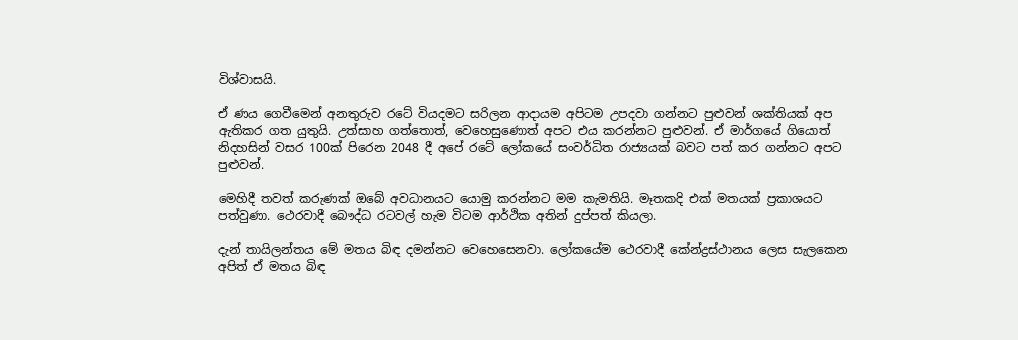විශ්වාසයි.

ඒ ණය ගෙවීමෙන් අනතුරුව රටේ වියදමට සරිලන ආදායම අපිටම උපදවා ගන්නට පුළුවන් ශක්තියක් අප ඇතිකර ගත යුතුයි. උත්සාහ ගත්තොත්, වෙහෙසුණොත් අපට එය කරන්නට පුළුවන්. ඒ මාර්ගයේ ගියොත් නිදහසින් වසර 100ක් පිරෙන 2048 දී අපේ රටේ ලෝකයේ සංවර්ධිත රාජ්‍යයක් බවට පත් කර ගන්නට අපට පුළුවන්.

මෙහිදී තවත් කරුණක් ඔබේ අවධානයට යොමු කරන්නට මම කැමතියි. මෑතකදි එක් මතයක් ප්‍රකාශයට පත්වුණා. ථෙරවාදී බෞද්ධ රටවල් හැම විටම ආර්ථික අතින් දුප්පත් කියලා.

දැන් තායිලන්තය මේ මතය බිඳ දමන්නට වෙහෙසෙනවා. ලෝකයේම ථෙරවාදී කේන්ද්‍රස්ථානය ලෙස සැලකෙන අපිත් ඒ මතය බිඳ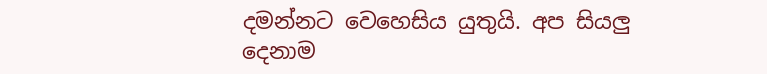දමන්නට වෙහෙසිය යුතුයි. අප සියලු දෙනාම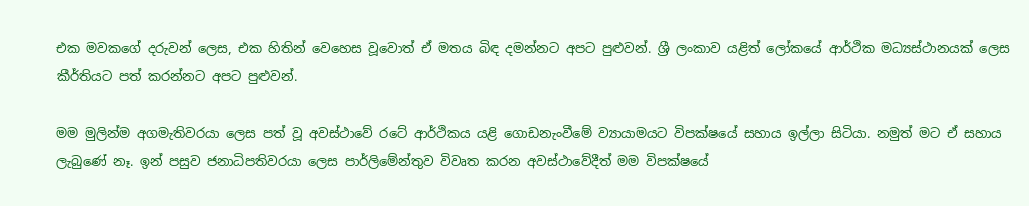එක මවකගේ දරුවන් ලෙස, එක හිතින් වෙහෙස වූවොත් ඒ මතය බිඳ දමන්නට අපට පුළුවන්. ශ්‍රී ලංකාව යළිත් ලෝකයේ ආර්ථික මධ්‍යස්ථානයක් ලෙස කීර්තියට පත් කරන්නට අපට පුළුවන්.

මම මුලින්ම අගමැතිවරයා ලෙස පත් වූ අවස්ථාවේ රටේ ආර්ථිකය යළි ගොඩනැංවීමේ ව්‍යායාමයට විපක්ෂයේ සහාය ඉල්ලා සිටියා. නමුත් මට ඒ සහාය ලැබුණේ නෑ. ඉන් පසුව ජනාධිපතිවරයා ලෙස පාර්ලිමේන්තුව විවෘත කරන අවස්ථාවේදීත් මම විපක්ෂයේ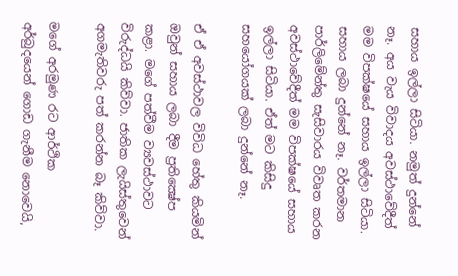සහාය ඉල්ලා සිටියා. නමුත් දුන්නේ නෑ. අය වැය විවාදය අවස්ථාවේදීත් මම විපක්ෂයේ සහාය ඉල්ලා සිටියා. සහාය ලබා දුන්නේ නෑ. වර්තමාන පාර්ලිමේන්තු සැසිවාරය විවෘත කරන අවස්ථාවේදීත් මම විපක්ෂයේ සහාය ඉල්ලා සිටියා. ඒත් මට කිසිදු සහයෝගයක් ලබා දුන්නේ නෑ.

ඒ ඒ අවස්ථාවල විවිධ හේතු කියමින් ඔවුන් සහාය ලබා දීම ප්‍රතික්‍ෂේප කළා. මගේ පත්වීම ව්‍යවස්ථාවට විරුද්ධයි කිව්වා. ජාතික ලැයිස්තුවෙන් අගමැතිවරු පත් කරන්න බෑ කිව්වා.

මගේ අරමුණ රට ආර්ථික අර්බුදයෙන් ගොඩ ගැනීම නොවෙයි,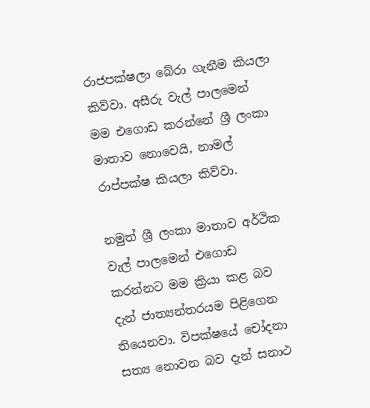රාජපක්ෂලා බේරා ගැනීම කියලා කිව්වා. අසීරු වැල් පාලමෙන් මම එගොඩ කරන්නේ ශ්‍රී ලංකා මාතාව නොවෙයි, නාමල් රාප්පක්ෂ කියලා කිව්වා.

නමුත් ශ්‍රී ලංකා මාතාව අර්ථික වැල් පාලමෙන් එගොඩ කරන්නට මම ක්‍රියා කළ බව දැන් ජාත්‍යන්තරයම පිළිගෙන තියෙනවා. විපක්ෂයේ චෝදනා සත්‍ය නොවන බව දැන් සනාථ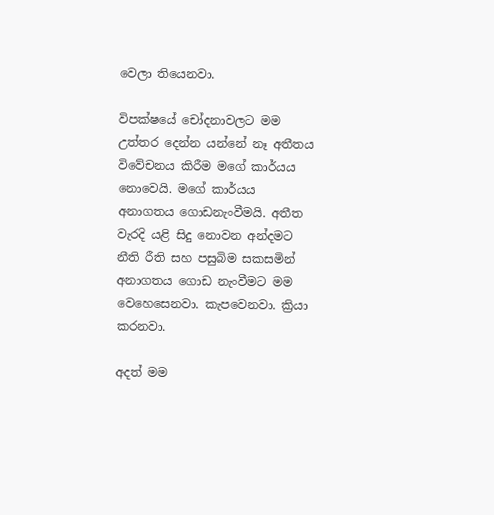වෙලා තියෙනවා.

විපක්ෂයේ චෝදනාවලට මම උත්තර දෙන්න යන්නේ නෑ අතීතය විවේචනය කිරීම මගේ කාර්යය නොවෙයි. මගේ කාර්යය අනාගතය ගොඩනැංවීමයි. අතීත වැරදි යළි සිදු නොවන අන්දමට නීති රීති සහ පසුබිම සකසමින් අනාගතය ගොඩ නැංවීමට මම වෙහෙසෙනවා. කැපවෙනවා. ක්‍රියා කරනවා.

අදත් මම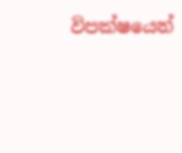විපක්ෂයෙන්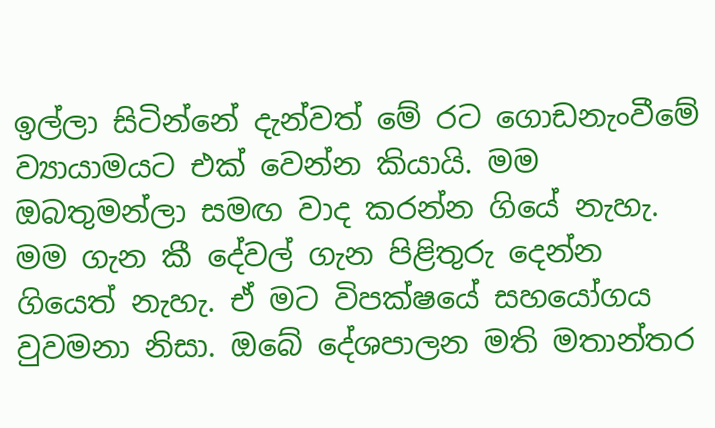ඉල්ලා සිටින්නේ දැන්වත් මේ රට ගොඩනැංවීමේ ව්‍යායාමයට එක් වෙන්න කියායි. මම ඔබතුමන්ලා සමඟ වාද කරන්න ගියේ නැහැ. මම ගැන කී දේවල් ගැන පිළිතුරු දෙන්න ගියෙත් නැහැ. ඒ මට විපක්ෂයේ සහයෝගය වුවමනා නිසා. ඔබේ දේශපාලන මති මතාන්තර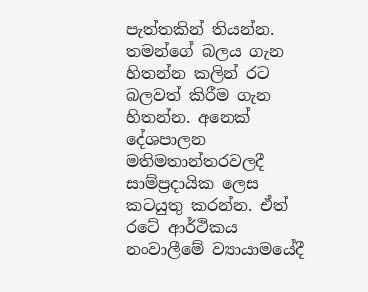පැත්තකින් තියන්න. තමන්ගේ බලය ගැන හිතන්න කලින් රට බලවත් කිරීම ගැන හිතන්න. අනෙක් දේශපාලන මතිමතාන්තරවලදී සාම්ප්‍රදායික ලෙස කටයුතු කරන්න. ඒත් රටේ ආර්ථිකය නංවාලීමේ ව්‍යායාමයේදී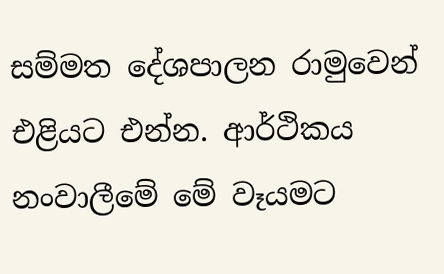සම්මත දේශපාලන රාමුවෙන් එළියට එන්න. ආර්ථිකය නංවාලීමේ මේ වෑයමට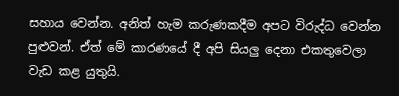සහාය වෙන්න. අනිත් හැම කරුණකදීම අපට විරුද්ධ වෙන්න පුළුවන්. ඒත් මේ කාරණයේ දී අපි සියලු දෙනා එකතුවෙලා වැඩ කළ යුතුයි.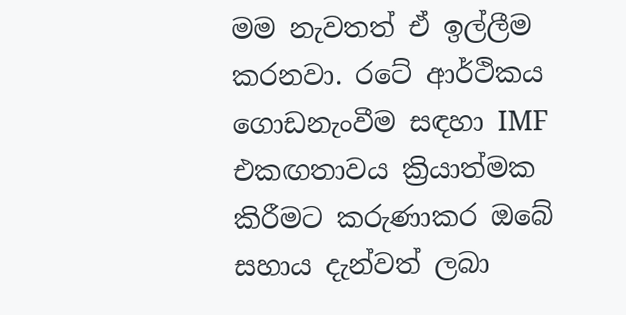මම නැවතත් ඒ ඉල්ලීම කරනවා. රටේ ආර්ථිකය ගොඩනැංවීම සඳහා IMF එකඟතාවය ක්‍රියාත්මක කිරීමට කරුණාකර ඔබේ සහාය දැන්වත් ලබා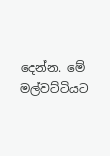දෙන්න. මේ මල්වට්ටියට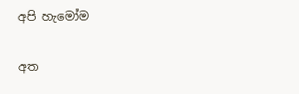අපි හැමෝම

අත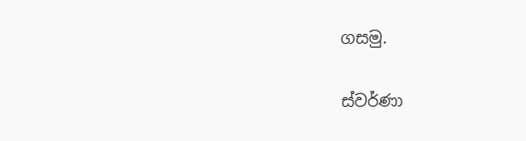ගසමු.

ස්වර්ණා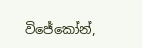විජේකෝන්,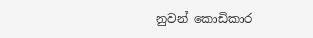නුවන් කොඩිකාර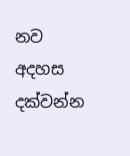නව අදහස දක්වන්න